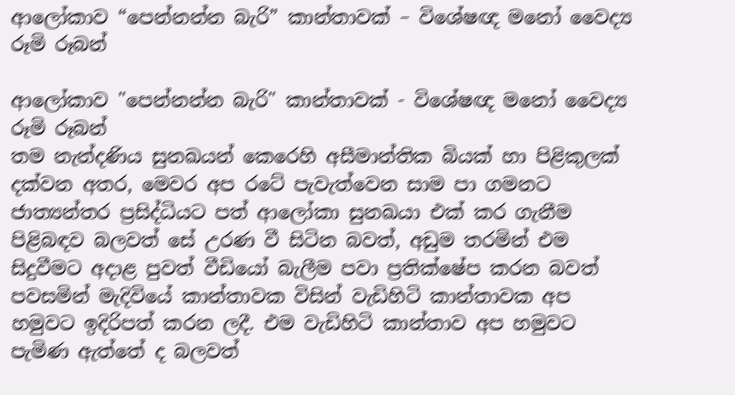ආලෝකාව “පෙන්නන්න බැරි” කාන්තාවක් – විශේෂඥ මනෝ වෛද්‍ය රූමි රූබන්

ආලෝකාව "පෙන්නන්න බැරි" කාන්තාවක් - විශේෂඥ මනෝ වෛද්‍ය රූමි රූබන්
තම නැන්දණිය සුනඛයන් කෙරෙහි අසීමාන්තික බියක් හා පිළිකුලක් දක්වන අතර, මෙවර අප රටේ පැවැත්වෙන සාම පා ගමනට ජාත්‍යන්තර ප්‍රසිද්ධියට පත් ආලෝකා සුනඛයා එක් කර ගැනීම පිළිබඳව බලවත් සේ උරණ වී සිටින බවත්, අඩුම තරමින් එම සිදුවීමට අදාළ පුවත් වීඩියෝ බැලීම පවා ප්‍රතික්ෂේප කරන බවත් පවසමින් මැදිවියේ කාන්තාවක විසින් වැඩිහිටි කාන්තාවක අප හමුවට ඉදිරිපත් කරන ලදී. එම වැඩිහිටි කාන්තාව අප හමුවට පැමිණ ඇත්තේ ද බලවත්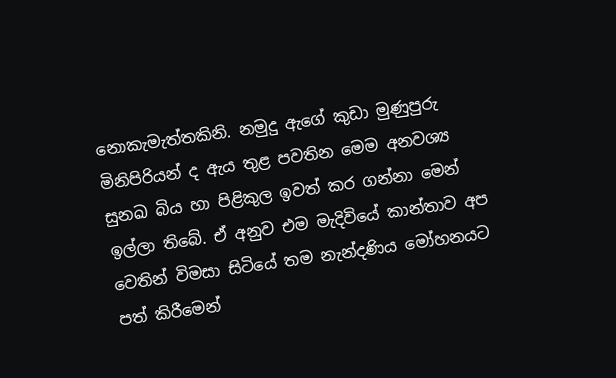නොකැමැත්තකිනි. නමුදු ඇගේ කුඩා මුණුපුරු මිනිපිරියන් ද ඇය තුළ පවතින මෙම අනවශ්‍ය සුනඛ බිය හා පිළිකුල ඉවත් කර ගන්නා මෙන් ඉල්ලා තිබේ. ඒ අනුව එම මැදිවියේ කාන්තාව අප වෙතින් විමසා සිටියේ තම නැන්දණිය මෝහනයට පත් කිරීමෙන්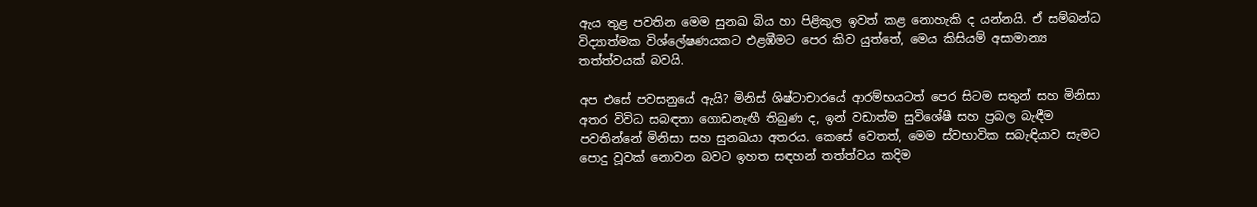ඇය තුළ පවතින මෙම සුනඛ බිය හා පිළිකුල ඉවත් කළ නොහැකි ද යන්නයි. ඒ සම්බන්ධ විද්‍යාත්මක විශ්ලේෂණයකට එළඹීමට පෙර කිව යුත්තේ, මෙය කිසියම් අසාමාන්‍ය තත්ත්වයක් බවයි.

අප එසේ පවසනුයේ ඇයි? මිනිස් ශිෂ්ටාචාරයේ ආරම්භයටත් පෙර සිටම සතුන් සහ මිනිසා අතර විවිධ සබඳතා ගොඩනැඟී තිබුණ ද, ඉන් වඩාත්ම සුවිශේෂී සහ ප්‍රබල බැඳීම පවතින්නේ මිනිසා සහ සුනඛයා අතරය. කෙසේ වෙතත්, මෙම ස්වභාවික සබැඳියාව සැමට පොදු වූවක් නොවන බවට ඉහත සඳහන් තත්ත්වය කදිම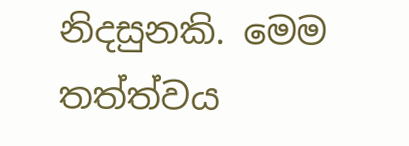නිදසුනකි. මෙම තත්ත්වය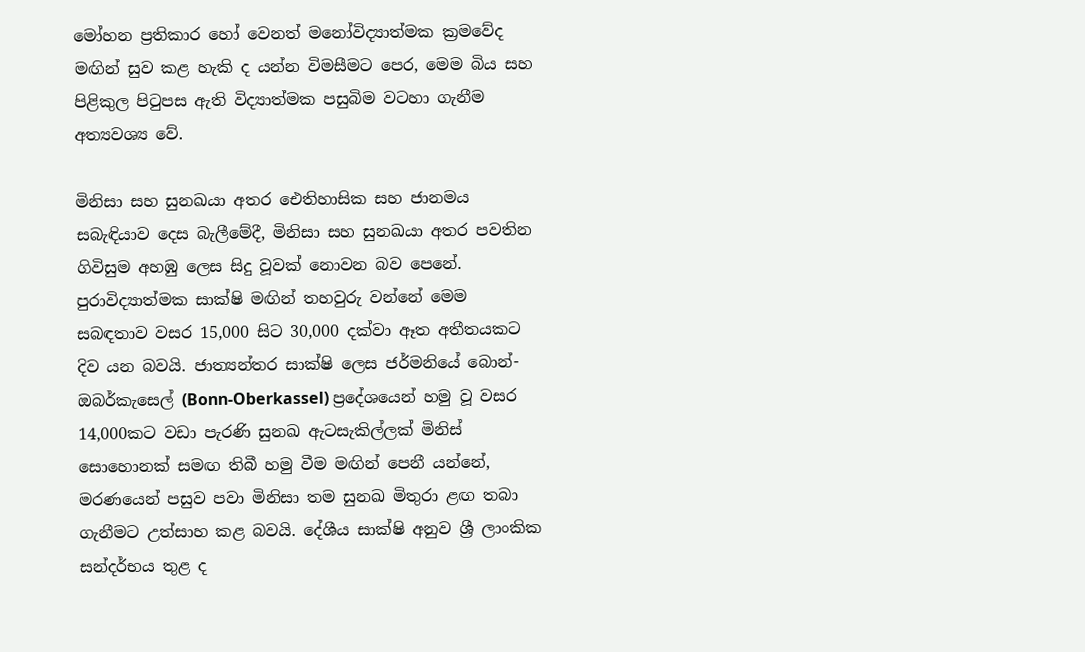මෝහන ප්‍රතිකාර හෝ වෙනත් මනෝවිද්‍යාත්මක ක්‍රමවේද මඟින් සුව කළ හැකි ද යන්න විමසීමට පෙර, මෙම බිය සහ පිළිකුල පිටුපස ඇති විද්‍යාත්මක පසුබිම වටහා ගැනීම අත්‍යවශ්‍ය වේ.

මිනිසා සහ සුනඛයා අතර ඓතිහාසික සහ ජානමය සබැඳියාව දෙස බැලීමේදී, මිනිසා සහ සුනඛයා අතර පවතින ගිවිසුම අහඹු ලෙස සිදු වූවක් නොවන බව පෙනේ. පුරාවිද්‍යාත්මක සාක්ෂි මඟින් තහවුරු වන්නේ මෙම සබඳතාව වසර 15,000 සිට 30,000 දක්වා ඈත අතීතයකට දිව යන බවයි. ජාත්‍යන්තර සාක්ෂි ලෙස ජර්මනියේ බොන්-ඔබර්කැසෙල් (Bonn-Oberkassel) ප්‍රදේශයෙන් හමු වූ වසර 14,000කට වඩා පැරණි සුනඛ ඇටසැකිල්ලක් මිනිස් සොහොනක් සමඟ තිබී හමු වීම මඟින් පෙනී යන්නේ, මරණයෙන් පසුව පවා මිනිසා තම සුනඛ මිතුරා ළඟ තබා ගැනීමට උත්සාහ කළ බවයි. දේශීය සාක්ෂි අනුව ශ්‍රී ලාංකික සන්දර්භය තුළ ද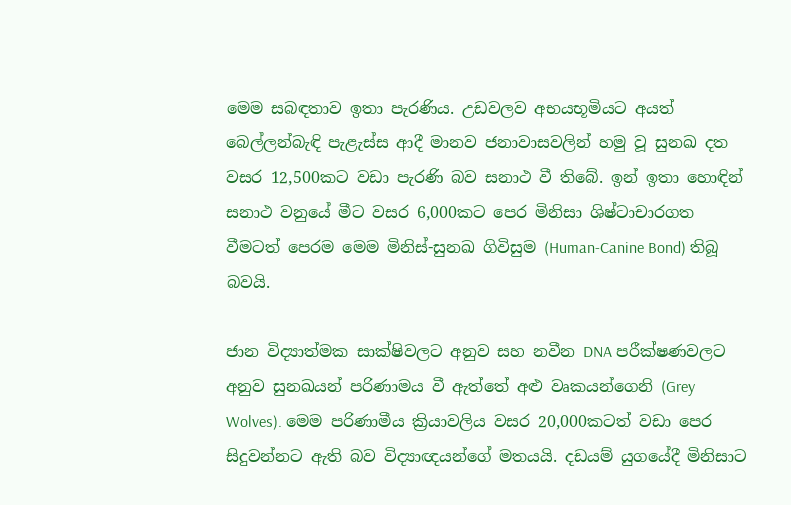මෙම සබඳතාව ඉතා පැරණිය. උඩවලව අභයභූමියට අයත් බෙල්ලන්බැඳි පැළැස්ස ආදී මානව ජනාවාසවලින් හමු වූ සුනඛ දත වසර 12,500කට වඩා පැරණි බව සනාථ වී තිබේ. ඉන් ඉතා හොඳින් සනාථ වනුයේ මීට වසර 6,000කට පෙර මිනිසා ශිෂ්ටාචාරගත වීමටත් පෙරම මෙම මිනිස්-සුනඛ ගිවිසුම (Human-Canine Bond) තිබූ බවයි.

ජාන විද්‍යාත්මක සාක්ෂිවලට අනුව සහ නවීන DNA පරීක්ෂණවලට අනුව සුනඛයන් පරිණාමය වී ඇත්තේ අළු වෘකයන්ගෙනි (Grey Wolves). මෙම පරිණාමීය ක්‍රියාවලිය වසර 20,000කටත් වඩා පෙර සිදුවන්නට ඇති බව විද්‍යාඥයන්ගේ මතයයි. දඩයම් යුගයේදී මිනිසාට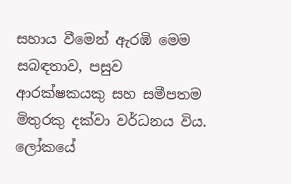සහාය වීමෙන් ඇරඹි මෙම සබඳතාව, පසුව ආරක්ෂකයකු සහ සමීපතම මිතුරකු දක්වා වර්ධනය විය. ලෝකයේ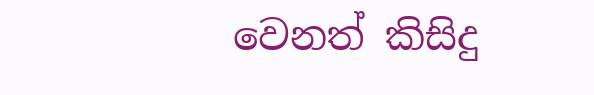වෙනත් කිසිදු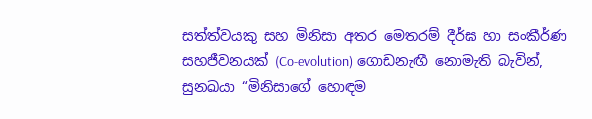සත්ත්වයකු සහ මිනිසා අතර මෙතරම් දීර්ඝ හා සංකීර්ණ සහජීවනයක් (Co-evolution) ගොඩනැඟී නොමැති බැවින්, සුනඛයා “මිනිසාගේ හොඳම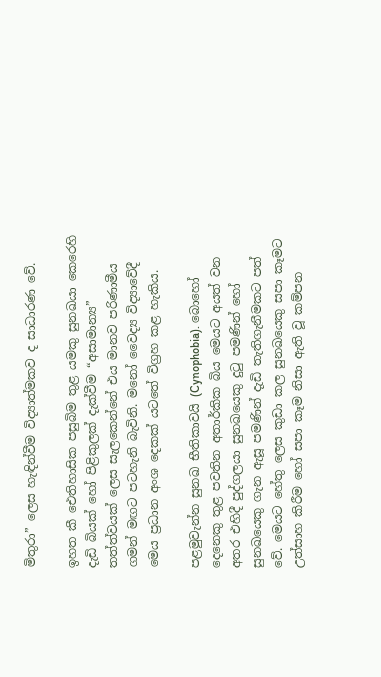මිතුරා” ලෙස හැඳින්වීම විද්‍යාත්මකව ද සාධාරණ වේ.

ඉහත කී ඓතිහාසික පසුබිම තුළ යමකු සුනඛයා කෙරෙහි දැඩි බියක් හෝ පිළිකුලක් දැක්වීම “අසාමාන්‍ය” තත්ත්වයක් ලෙස සැලකෙන්නේ එය මානව පරිණාමීය ගමන් මඟට පටහැනි බැවිනි. මනෝ වෛද්‍ය විද්‍යාවේදී මෙය ප්‍රධාන අංශ දෙකක් යටතේ විග්‍රහ කළ හැකිය.

පළමුවැන්න සුනඛ භීතිකාවයි (Cynophobia). බොහෝ දෙනෙකු තුළ පවතින අතාර්කික බිය මෙයට අයත් වන අතර එහිදී පුද්ගලයා සුනඛයෙකු දුටු පමණින් හෝ සුනඛයෙකු ගැන ඇසූ පමණින් දැඩි තැතිගැනීමකට පත් වේ. මෙයට හේතු ලෙස කුඩා කල සුනඛයෙකු සපා කෑමට උත්සාහ කිරීම හෝ සපා කෑම නිසා ඇති වූ කම්පන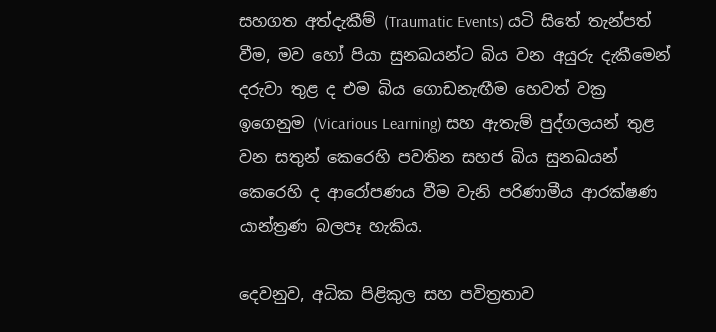සහගත අත්දැකීම් (Traumatic Events) යටි සිතේ තැන්පත් වීම, මව හෝ පියා සුනඛයන්ට බිය වන අයුරු දැකීමෙන් දරුවා තුළ ද එම බිය ගොඩනැඟීම හෙවත් වක්‍ර ඉගෙනුම (Vicarious Learning) සහ ඇතැම් පුද්ගලයන් තුළ වන සතුන් කෙරෙහි පවතින සහජ බිය සුනඛයන් කෙරෙහි ද ආරෝපණය වීම වැනි පරිණාමීය ආරක්ෂණ යාන්ත්‍රණ බලපෑ හැකිය.

දෙවනුව, අධික පිළිකුල සහ පවිත්‍රතාව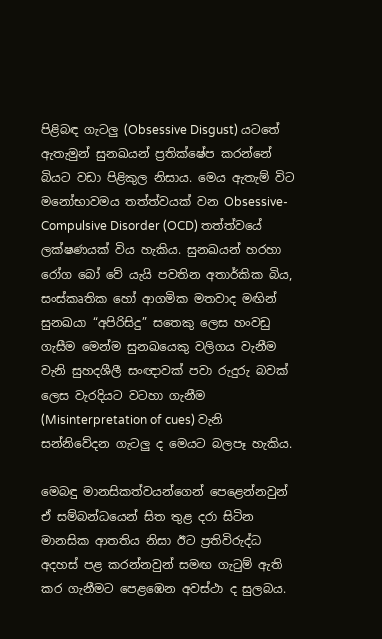පිළිබඳ ගැටලු (Obsessive Disgust) යටතේ ඇතැමුන් සුනඛයන් ප්‍රතික්ෂේප කරන්නේ බියට වඩා පිළිකුල නිසාය. මෙය ඇතැම් විට මනෝභාවමය තත්ත්වයක් වන Obsessive-Compulsive Disorder (OCD) තත්ත්වයේ ලක්ෂණයක් විය හැකිය. සුනඛයන් හරහා රෝග බෝ වේ යැයි පවතින අතාර්කික බිය, සංස්කෘතික හෝ ආගමික මතවාද මඟින් සුනඛයා “අපිරිසිදු” සතෙකු ලෙස හංවඩු ගැසීම මෙන්ම සුනඛයෙකු වලිගය වැනීම වැනි සුහදශීලී සංඥාවක් පවා රුදුරු බවක් ලෙස වැරදියට වටහා ගැනීම (Misinterpretation of cues) වැනි සන්නිවේදන ගැටලු ද මෙයට බලපෑ හැකිය.

මෙබඳු මානසිකත්වයන්ගෙන් පෙළෙන්නවුන් ඒ සම්බන්ධයෙන් සිත තුළ දරා සිටින මානසික ආතතිය නිසා ඊට ප්‍රතිවිරුද්ධ අදහස් පළ කරන්නවුන් සමඟ ගැටුම් ඇති කර ගැනීමට පෙළඹෙන අවස්ථා ද සුලබය.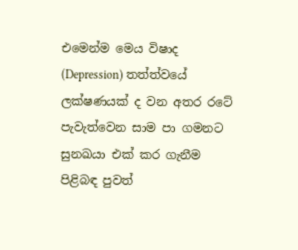එමෙන්ම මෙය විෂාද (Depression) තත්ත්වයේ ලක්ෂණයක් ද වන අතර රටේ පැවැත්වෙන සාම පා ගමනට සුනඛයා එක් කර ගැනීම පිළිබඳ පුවත්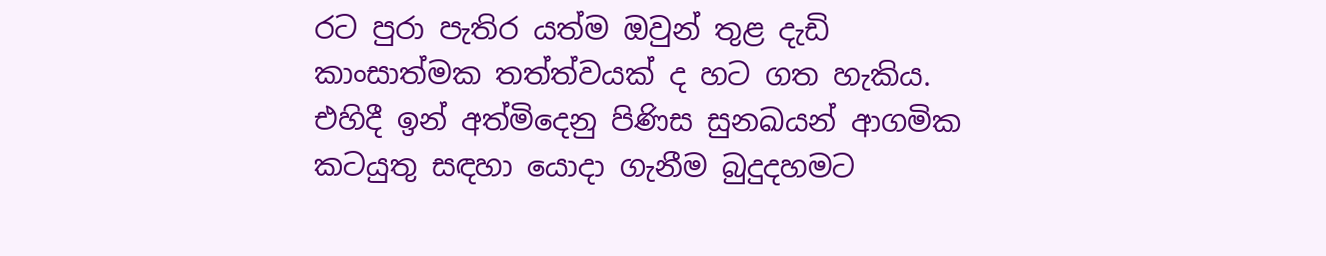රට පුරා පැතිර යත්ම ඔවුන් තුළ දැඩි කාංසාත්මක තත්ත්වයක් ද හට ගත හැකිය. එහිදී ඉන් අත්මිදෙනු පිණිස සුනඛයන් ආගමික කටයුතු සඳහා යොදා ගැනීම බුදුදහමට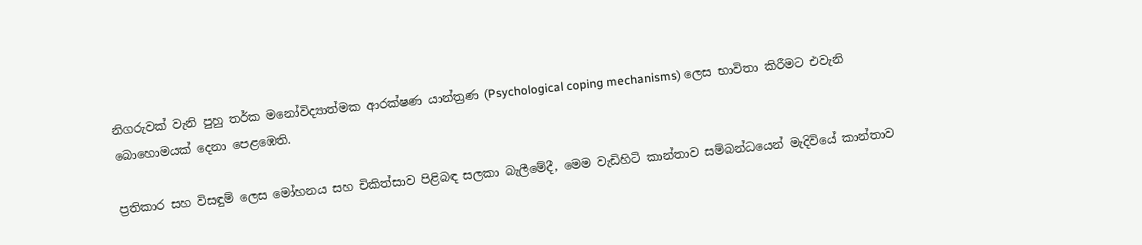නිගරුවක් වැනි පුහු තර්ක මනෝවිද්‍යාත්මක ආරක්ෂණ යාන්ත්‍රණ (Psychological coping mechanisms) ලෙස භාවිතා කිරීමට එවැනි බොහොමයක් දෙනා පෙළඹෙති.

ප්‍රතිකාර සහ විසඳුම් ලෙස මෝහනය සහ චිකිත්සාව පිළිබඳ සලකා බැලීමේදී, මෙම වැඩිහිටි කාන්තාව සම්බන්ධයෙන් මැදිවියේ කාන්තාව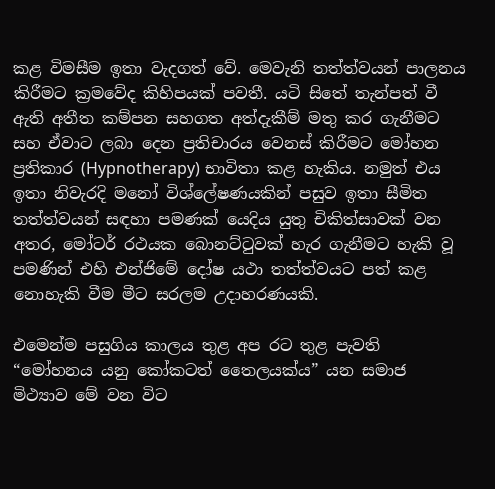කළ විමසීම ඉතා වැදගත් වේ. මෙවැනි තත්ත්වයන් පාලනය කිරීමට ක්‍රමවේද කිහිපයක් පවතී. යටි සිතේ තැන්පත් වී ඇති අතීත කම්පන සහගත අත්දැකීම් මතු කර ගැනීමට සහ ඒවාට ලබා දෙන ප්‍රතිචාරය වෙනස් කිරීමට මෝහන ප්‍රතිකාර (Hypnotherapy) භාවිතා කළ හැකිය. නමුත් එය ඉතා නිවැරදි මනෝ විශ්ලේෂණයකින් පසුව ඉතා සීමිත තත්ත්වයන් සඳහා පමණක් යෙදිය යුතු චිකිත්සාවක් වන අතර, මෝටර් රථයක බොනට්ටුවක් හැර ගැනීමට හැකි වූ පමණින් එහි එන්ජිමේ දෝෂ යථා තත්ත්වයට පත් කළ නොහැකි වීම මීට සරලම උදාහරණයකි.

එමෙන්ම පසුගිය කාලය තුළ අප රට තුළ පැවති “මෝහනය යනු කෝකටත් තෛලයක්ය” යන සමාජ මිථ්‍යාව මේ වන විට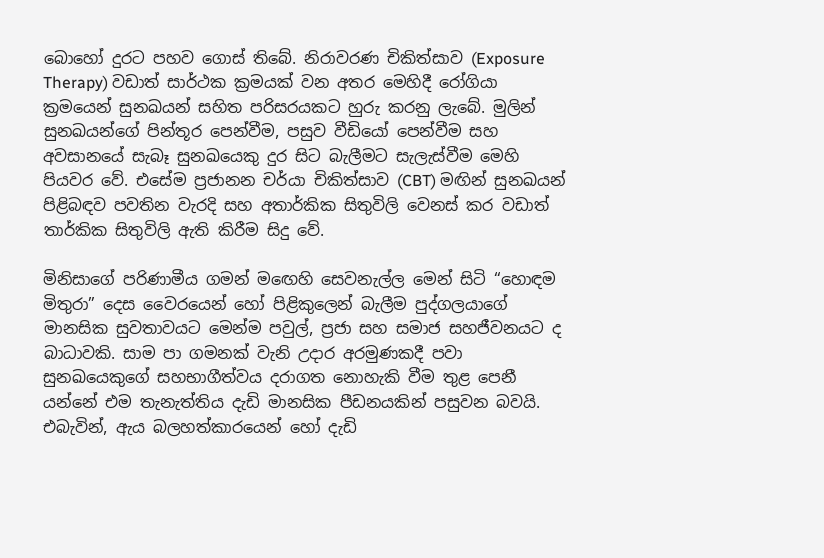බොහෝ දුරට පහව ගොස් තිබේ. නිරාවරණ චිකිත්සාව (Exposure Therapy) වඩාත් සාර්ථක ක්‍රමයක් වන අතර මෙහිදී රෝගියා ක්‍රමයෙන් සුනඛයන් සහිත පරිසරයකට හුරු කරනු ලැබේ. මුලින් සුනඛයන්ගේ පින්තූර පෙන්වීම, පසුව වීඩියෝ පෙන්වීම සහ අවසානයේ සැබෑ සුනඛයෙකු දුර සිට බැලීමට සැලැස්වීම මෙහි පියවර වේ. එසේම ප්‍රජානන චර්යා චිකිත්සාව (CBT) මඟින් සුනඛයන් පිළිබඳව පවතින වැරදි සහ අතාර්කික සිතුවිලි වෙනස් කර වඩාත් තාර්කික සිතුවිලි ඇති කිරීම සිදු වේ.

මිනිසාගේ පරිණාමීය ගමන් මඟෙහි සෙවනැල්ල මෙන් සිටි “හොඳම මිතුරා” දෙස වෛරයෙන් හෝ පිළිකුලෙන් බැලීම පුද්ගලයාගේ මානසික සුවතාවයට මෙන්ම පවුල්, ප්‍රජා සහ සමාජ සහජීවනයට ද බාධාවකි. සාම පා ගමනක් වැනි උදාර අරමුණකදී පවා සුනඛයෙකුගේ සහභාගීත්වය දරාගත නොහැකි වීම තුළ පෙනී යන්නේ එම තැනැත්තිය දැඩි මානසික පීඩනයකින් පසුවන බවයි. එබැවින්, ඇය බලහත්කාරයෙන් හෝ දැඩි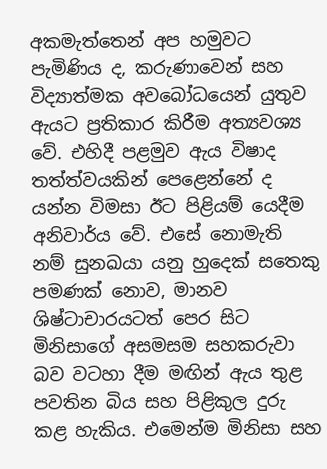අකමැත්තෙන් අප හමුවට පැමිණිය ද, කරුණාවෙන් සහ විද්‍යාත්මක අවබෝධයෙන් යුතුව ඇයට ප්‍රතිකාර කිරීම අත්‍යවශ්‍ය වේ. එහිදී පළමුව ඇය විෂාද තත්ත්වයකින් පෙළෙන්නේ ද යන්න විමසා ඊට පිළියම් යෙදීම අනිවාර්ය වේ. එසේ නොමැති නම් සුනඛයා යනු හුදෙක් සතෙකු පමණක් නොව, මානව ශිෂ්ටාචාරයටත් පෙර සිට මිනිසාගේ අසමසම සහකරුවා බව වටහා දීම මඟින් ඇය තුළ පවතින බිය සහ පිළිකුල දුරු කළ හැකිය. එමෙන්ම මිනිසා සහ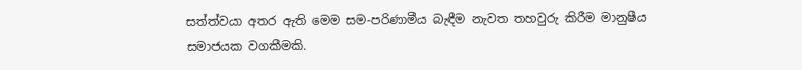සත්ත්වයා අතර ඇති මෙම සම-පරිණාමීය බැඳීම නැවත තහවුරු කිරීම මානුෂීය සමාජයක වගකීමකි.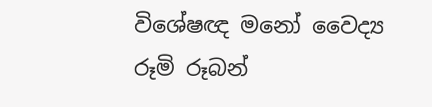විශේෂඥ මනෝ වෛද්‍ය රූමි රූබන්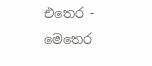එතෙර - මෙතෙර